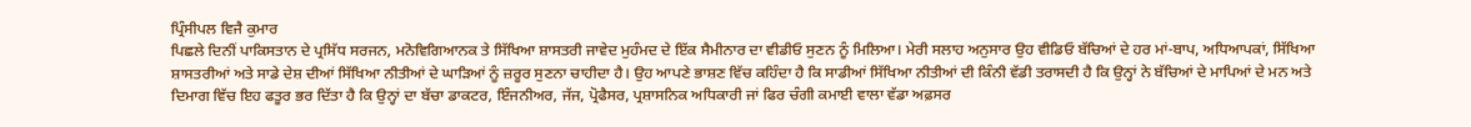ਪ੍ਰਿੰਸੀਪਲ ਵਿਜੈ ਕੁਮਾਰ
ਪਿਛਲੇ ਦਿਨੀਂ ਪਾਕਿਸਤਾਨ ਦੇ ਪ੍ਰਸਿੱਧ ਸਰਜਨ, ਮਨੋਵਿਗਿਆਨਕ ਤੇ ਸਿੱਖਿਆ ਸ਼ਾਸਤਰੀ ਜਾਵੇਦ ਮੁਹੰਮਦ ਦੇ ਇੱਕ ਸੈਮੀਨਾਰ ਦਾ ਵੀਡੀਓ ਸੁਣਨ ਨੂੰ ਮਿਲਿਆ। ਮੇਰੀ ਸਲਾਹ ਅਨੁਸਾਰ ਉਹ ਵੀਡਿਓ ਬੱਚਿਆਂ ਦੇ ਹਰ ਮਾਂ-ਬਾਪ, ਅਧਿਆਪਕਾਂ, ਸਿੱਖਿਆ ਸ਼ਾਸਤਰੀਆਂ ਅਤੇ ਸਾਡੇ ਦੇਸ਼ ਦੀਆਂ ਸਿੱਖਿਆ ਨੀਤੀਆਂ ਦੇ ਘਾੜਿਆਂ ਨੂੰ ਜ਼ਰੂਰ ਸੁਣਨਾ ਚਾਹੀਦਾ ਹੈ। ਉਹ ਆਪਣੇ ਭਾਸ਼ਣ ਵਿੱਚ ਕਹਿੰਦਾ ਹੈ ਕਿ ਸਾਡੀਆਂ ਸਿੱਖਿਆ ਨੀਤੀਆਂ ਦੀ ਕਿੰਨੀ ਵੱਡੀ ਤਰਾਸਦੀ ਹੈ ਕਿ ਉਨ੍ਹਾਂ ਨੇ ਬੱਚਿਆਂ ਦੇ ਮਾਪਿਆਂ ਦੇ ਮਨ ਅਤੇ ਦਿਮਾਗ ਵਿੱਚ ਇਹ ਫਤੂਰ ਭਰ ਦਿੱਤਾ ਹੈ ਕਿ ਉਨ੍ਹਾਂ ਦਾ ਬੱਚਾ ਡਾਕਟਰ, ਇੰਜਨੀਅਰ, ਜੱਜ, ਪ੍ਰੋਫੈਸਰ, ਪ੍ਰਸ਼ਾਸਨਿਕ ਅਧਿਕਾਰੀ ਜਾਂ ਫਿਰ ਚੰਗੀ ਕਮਾਈ ਵਾਲਾ ਵੱਡਾ ਅਫ਼ਸਰ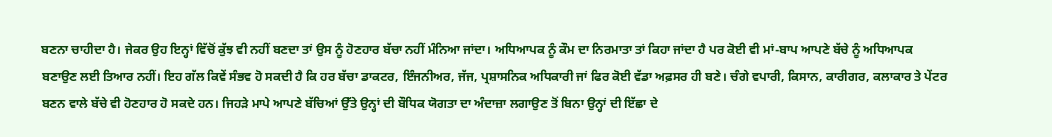ਬਣਨਾ ਚਾਹੀਦਾ ਹੈ। ਜੇਕਰ ਉਹ ਇਨ੍ਹਾਂ ਵਿੱਚੋਂ ਕੁੱਝ ਵੀ ਨਹੀਂ ਬਣਦਾ ਤਾਂ ਉਸ ਨੂੰ ਹੋਣਹਾਰ ਬੱਚਾ ਨਹੀਂ ਮੰਨਿਆ ਜਾਂਦਾ। ਅਧਿਆਪਕ ਨੂੰ ਕੌਮ ਦਾ ਨਿਰਮਾਤਾ ਤਾਂ ਕਿਹਾ ਜਾਂਦਾ ਹੈ ਪਰ ਕੋਈ ਵੀ ਮਾਂ-ਬਾਪ ਆਪਣੇ ਬੱਚੇ ਨੂੰ ਅਧਿਆਪਕ ਬਣਾਉਣ ਲਈ ਤਿਆਰ ਨਹੀਂ। ਇਹ ਗੱਲ ਕਿਵੇਂ ਸੰਭਵ ਹੋ ਸਕਦੀ ਹੈ ਕਿ ਹਰ ਬੱਚਾ ਡਾਕਟਰ, ਇੰਜਨੀਅਰ, ਜੱਜ, ਪ੍ਰਸ਼ਾਸਨਿਕ ਅਧਿਕਾਰੀ ਜਾਂ ਫਿਰ ਕੋਈ ਵੱਡਾ ਅਫ਼ਸਰ ਹੀ ਬਣੇ। ਚੰਗੇ ਵਪਾਰੀ, ਕਿਸਾਨ, ਕਾਰੀਗਰ, ਕਲਾਕਾਰ ਤੇ ਪੇਂਟਰ ਬਣਨ ਵਾਲੇ ਬੱਚੇ ਵੀ ਹੋਣਹਾਰ ਹੋ ਸਕਦੇ ਹਨ। ਜਿਹੜੇ ਮਾਪੇ ਆਪਣੇ ਬੱਚਿਆਂ ਉੱਤੇ ਉਨ੍ਹਾਂ ਦੀ ਬੌਧਿਕ ਯੋਗਤਾ ਦਾ ਅੰਦਾਜ਼ਾ ਲਗਾਉਣ ਤੋਂ ਬਿਨਾ ਉਨ੍ਹਾਂ ਦੀ ਇੱਛਾ ਦੇ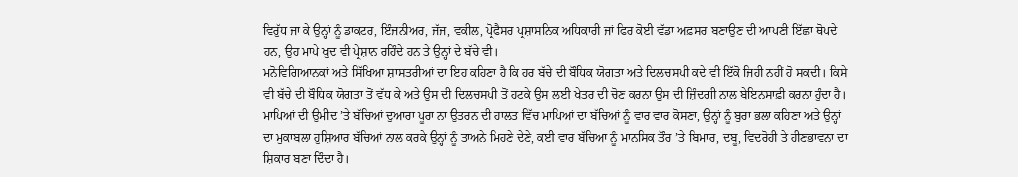ਵਿਰੁੱਧ ਜਾ ਕੇ ਉਨ੍ਹਾਂ ਨੂੰ ਡਾਕਟਰ, ਇੰਜਨੀਅਰ, ਜੱਜ, ਵਕੀਲ, ਪ੍ਰੋਫੈਸਰ ਪ੍ਰਸ਼ਾਸਨਿਕ ਅਧਿਕਾਰੀ ਜਾਂ ਫਿਰ ਕੋਈ ਵੱਡਾ ਅਫ਼ਸਰ ਬਣਾਉਣ ਦੀ ਆਪਣੀ ਇੱਛਾ ਥੋਪਦੇ ਹਨ, ਉਹ ਮਾਪੇ ਖੁਦ ਵੀ ਪ੍ਰੇਸ਼ਾਨ ਰਹਿੰਦੇ ਹਨ ਤੇ ਉਨ੍ਹਾਂ ਦੇ ਬੱਚੇ ਵੀ।
ਮਨੋਵਿਗਿਆਨਕਾਂ ਅਤੇ ਸਿੱਖਿਆ ਸ਼ਾਸਤਰੀਆਂ ਦਾ ਇਹ ਕਹਿਣਾ ਹੈ ਕਿ ਹਰ ਬੱਚੇ ਦੀ ਬੌਧਿਕ ਯੋਗਤਾ ਅਤੇ ਦਿਲਚਸਪੀ ਕਦੇ ਵੀ ਇੱਕੋ ਜਿਹੀ ਨਹੀਂ ਹੋ ਸਕਦੀ। ਕਿਸੇ ਵੀ ਬੱਚੇ ਦੀ ਬੌਧਿਕ ਯੋਗਤਾ ਤੋਂ ਵੱਧ ਕੇ ਅਤੇ ਉਸ ਦੀ ਦਿਲਚਸਪੀ ਤੋਂ ਹਟਕੇ ਉਸ ਲਈ ਖੇਤਰ ਦੀ ਚੋਣ ਕਰਨਾ ਉਸ ਦੀ ਜ਼ਿੰਦਗੀ ਨਾਲ ਬੇਇਨਸਾਫ਼ੀ ਕਰਨਾ ਹੁੰਦਾ ਹੈ। ਮਾਪਿਆਂ ਦੀ ਉਮੀਦ ’ਤੇ ਬੱਚਿਆਂ ਦੁਆਰਾ ਪੂਰਾ ਨਾ ਉਤਰਨ ਦੀ ਹਾਲਤ ਵਿੱਚ ਮਾਪਿਆਂ ਦਾ ਬੱਚਿਆਂ ਨੂੰ ਵਾਰ ਵਾਰ ਕੋਸਣਾ, ਉਨ੍ਹਾਂ ਨੂੰ ਬੁਰਾ ਭਲਾ ਕਹਿਣਾ ਅਤੇ ਉਨ੍ਹਾਂ ਦਾ ਮੁਕਾਬਲਾ ਹੁਸ਼ਿਆਰ ਬੱਚਿਆਂ ਨਾਲ ਕਰਕੇ ਉਨ੍ਹਾਂ ਨੂੰ ਤਾਅਨੇ ਮਿਹਣੇ ਦੇਣੇ, ਕਈ ਵਾਰ ਬੱਚਿਆ ਨੂੰ ਮਾਨਸਿਕ ਤੌਰ ’ਤੇ ਬਿਮਾਰ, ਦਬੂ, ਵਿਦਰੋਹੀ ਤੇ ਹੀਣਭਾਵਨਾ ਦਾ ਸ਼ਿਕਾਰ ਬਣਾ ਦਿੰਦਾ ਹੈ।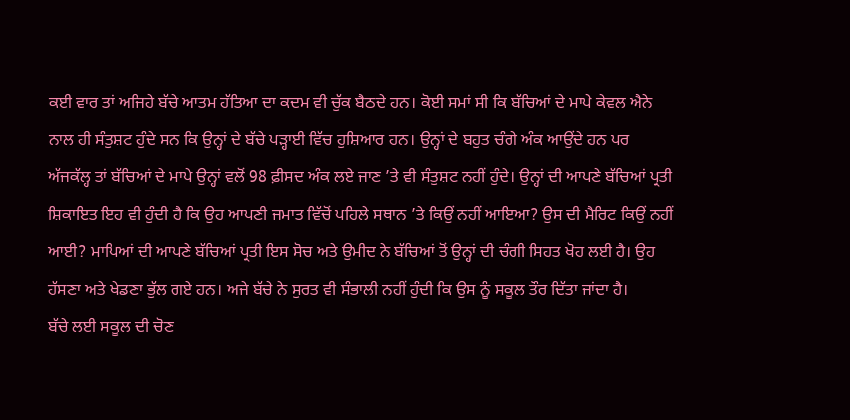ਕਈ ਵਾਰ ਤਾਂ ਅਜਿਹੇ ਬੱਚੇ ਆਤਮ ਹੱਤਿਆ ਦਾ ਕਦਮ ਵੀ ਚੁੱਕ ਬੈਠਦੇ ਹਨ। ਕੋਈ ਸਮਾਂ ਸੀ ਕਿ ਬੱਚਿਆਂ ਦੇ ਮਾਪੇ ਕੇਵਲ ਐਨੇ ਨਾਲ ਹੀ ਸੰਤੁਸ਼ਟ ਹੁੰਦੇ ਸਨ ਕਿ ਉਨ੍ਹਾਂ ਦੇ ਬੱਚੇ ਪੜ੍ਹਾਈ ਵਿੱਚ ਹੁਸ਼ਿਆਰ ਹਨ। ਉਨ੍ਹਾਂ ਦੇ ਬਹੁਤ ਚੰਗੇ ਅੰਕ ਆਉਂਦੇ ਹਨ ਪਰ ਅੱਜਕੱਲ੍ਹ ਤਾਂ ਬੱਚਿਆਂ ਦੇ ਮਾਪੇ ਉਨ੍ਹਾਂ ਵਲੋਂ 98 ਫ਼ੀਸਦ ਅੰਕ ਲਏ ਜਾਣ ’ਤੇ ਵੀ ਸੰਤੁਸ਼ਟ ਨਹੀਂ ਹੁੰਦੇ। ਉਨ੍ਹਾਂ ਦੀ ਆਪਣੇ ਬੱਚਿਆਂ ਪ੍ਰਤੀ ਸ਼ਿਕਾਇਤ ਇਹ ਵੀ ਹੁੰਦੀ ਹੈ ਕਿ ਉਹ ਆਪਣੀ ਜਮਾਤ ਵਿੱਚੋਂ ਪਹਿਲੇ ਸਥਾਨ ’ਤੇ ਕਿਉਂ ਨਹੀਂ ਆਇਆ? ਉਸ ਦੀ ਮੈਰਿਟ ਕਿਉਂ ਨਹੀਂ ਆਈ? ਮਾਪਿਆਂ ਦੀ ਆਪਣੇ ਬੱਚਿਆਂ ਪ੍ਰਤੀ ਇਸ ਸੋਚ ਅਤੇ ਉਮੀਦ ਨੇ ਬੱਚਿਆਂ ਤੋਂ ਉਨ੍ਹਾਂ ਦੀ ਚੰਗੀ ਸਿਹਤ ਖੋਹ ਲਈ ਹੈ। ਉਹ ਹੱਸਣਾ ਅਤੇ ਖੇਡਣਾ ਭੁੱਲ ਗਏ ਹਨ। ਅਜੇ ਬੱਚੇ ਨੇ ਸੁਰਤ ਵੀ ਸੰਭਾਲੀ ਨਹੀਂ ਹੁੰਦੀ ਕਿ ਉਸ ਨੂੰ ਸਕੂਲ ਤੌਰ ਦਿੱਤਾ ਜਾਂਦਾ ਹੈ।
ਬੱਚੇ ਲਈ ਸਕੂਲ ਦੀ ਚੋਣ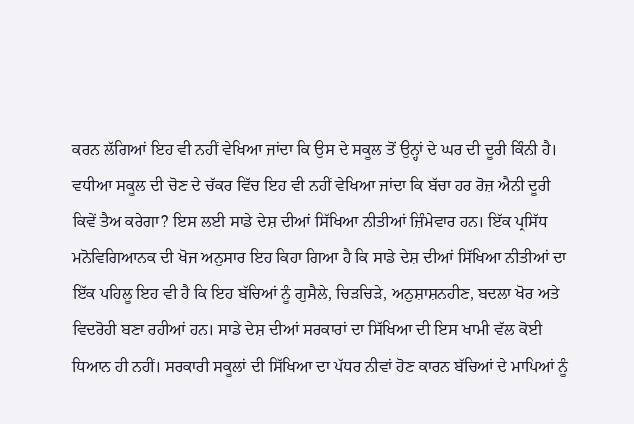ਕਰਨ ਲੱਗਿਆਂ ਇਹ ਵੀ ਨਹੀਂ ਵੇਖਿਆ ਜਾਂਦਾ ਕਿ ਉਸ ਦੇ ਸਕੂਲ ਤੋਂ ਉਨ੍ਹਾਂ ਦੇ ਘਰ ਦੀ ਦੂਰੀ ਕਿੰਨੀ ਹੈ। ਵਧੀਆ ਸਕੂਲ ਦੀ ਚੋਣ ਦੇ ਚੱਕਰ ਵਿੱਚ ਇਹ ਵੀ ਨਹੀਂ ਵੇਖਿਆ ਜਾਂਦਾ ਕਿ ਬੱਚਾ ਹਰ ਰੋਜ਼ ਐਨੀ ਦੂਰੀ ਕਿਵੇਂ ਤੈਅ ਕਰੇਗਾ? ਇਸ ਲਈ ਸਾਡੇ ਦੇਸ਼ ਦੀਆਂ ਸਿੱਖਿਆ ਨੀਤੀਆਂ ਜ਼ਿੰਮੇਵਾਰ ਹਨ। ਇੱਕ ਪ੍ਰਸਿੱਧ ਮਨੋਵਿਗਿਆਨਕ ਦੀ ਖੋਜ ਅਨੁਸਾਰ ਇਹ ਕਿਹਾ ਗਿਆ ਹੈ ਕਿ ਸਾਡੇ ਦੇਸ਼ ਦੀਆਂ ਸਿੱਖਿਆ ਨੀਤੀਆਂ ਦਾ ਇੱਕ ਪਹਿਲੂ ਇਹ ਵੀ ਹੈ ਕਿ ਇਹ ਬੱਚਿਆਂ ਨੂੰ ਗੁਸੈਲੇ, ਚਿੜਚਿੜੇ, ਅਨੁਸ਼ਾਸ਼ਨਹੀਣ, ਬਦਲਾ ਖੋਰ ਅਤੇ ਵਿਦਰੋਹੀ ਬਣਾ ਰਹੀਆਂ ਹਨ। ਸਾਡੇ ਦੇਸ਼ ਦੀਆਂ ਸਰਕਾਰਾਂ ਦਾ ਸਿੱਖਿਆ ਦੀ ਇਸ ਖਾਮੀ ਵੱਲ ਕੋਈ ਧਿਆਨ ਹੀ ਨਹੀਂ। ਸਰਕਾਰੀ ਸਕੂਲਾਂ ਦੀ ਸਿੱਖਿਆ ਦਾ ਪੱਧਰ ਨੀਵਾਂ ਹੋਣ ਕਾਰਨ ਬੱਚਿਆਂ ਦੇ ਮਾਪਿਆਂ ਨੂੰ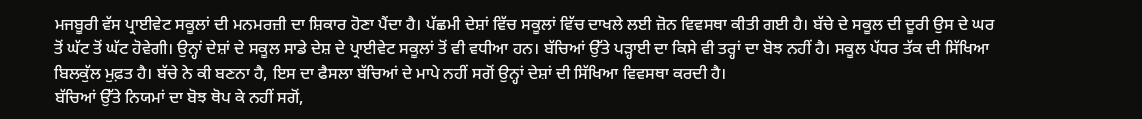ਮਜਬੂਰੀ ਵੱਸ ਪ੍ਰਾਈਵੇਟ ਸਕੂਲਾਂ ਦੀ ਮਨਮਰਜ਼ੀ ਦਾ ਸ਼ਿਕਾਰ ਹੋਣਾ ਪੈਂਦਾ ਹੈ। ਪੱਛਮੀ ਦੇਸ਼ਾਂ ਵਿੱਚ ਸਕੂਲਾਂ ਵਿੱਚ ਦਾਖਲੇ ਲਈ ਜ਼ੋਨ ਵਿਵਸਥਾ ਕੀਤੀ ਗਈ ਹੈ। ਬੱਚੇ ਦੇ ਸਕੂਲ ਦੀ ਦੂਰੀ ਉਸ ਦੇ ਘਰ ਤੋਂ ਘੱਟ ਤੋਂ ਘੱਟ ਹੋਵੇਗੀ। ਉਨ੍ਹਾਂ ਦੇਸ਼ਾਂ ਦੇ ਸਕੂਲ ਸਾਡੇ ਦੇਸ਼ ਦੇ ਪ੍ਰਾਈਵੇਟ ਸਕੂਲਾਂ ਤੋਂ ਵੀ ਵਧੀਆ ਹਨ। ਬੱਚਿਆਂ ਉੱਤੇ ਪੜ੍ਹਾਈ ਦਾ ਕਿਸੇ ਵੀ ਤਰ੍ਹਾਂ ਦਾ ਬੋਝ ਨਹੀਂ ਹੈ। ਸਕੂਲ ਪੱਧਰ ਤੱਕ ਦੀ ਸਿੱਖਿਆ ਬਿਲਕੁੱਲ ਮੁਫ਼ਤ ਹੈ। ਬੱਚੇ ਨੇ ਕੀ ਬਣਨਾ ਹੈ, ਇਸ ਦਾ ਫੈਸਲਾ ਬੱਚਿਆਂ ਦੇ ਮਾਪੇ ਨਹੀਂ ਸਗੋਂ ਉਨ੍ਹਾਂ ਦੇਸ਼ਾਂ ਦੀ ਸਿੱਖਿਆ ਵਿਵਸਥਾ ਕਰਦੀ ਹੈ।
ਬੱਚਿਆਂ ਉੱਤੇ ਨਿਯਮਾਂ ਦਾ ਬੋਝ ਥੋਪ ਕੇ ਨਹੀਂ ਸਗੋਂ,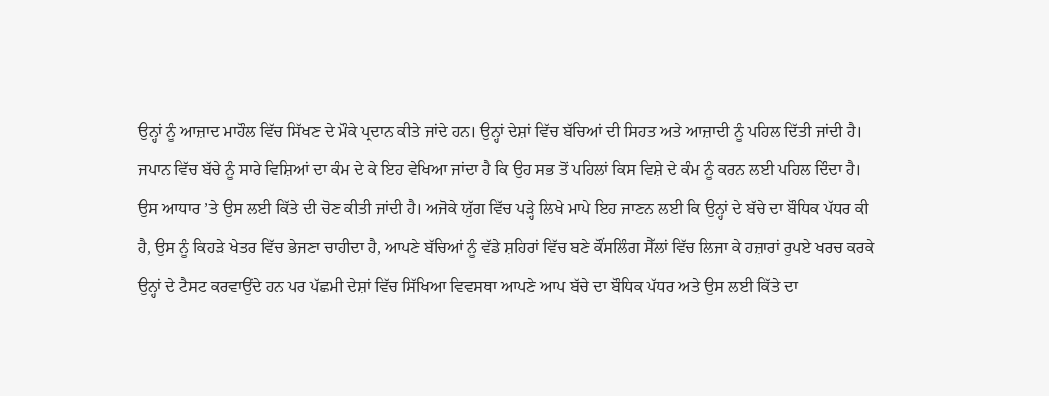ਉਨ੍ਹਾਂ ਨੂੰ ਆਜ਼ਾਦ ਮਾਹੌਲ ਵਿੱਚ ਸਿੱਖਣ ਦੇ ਮੌਕੇ ਪ੍ਰਦਾਨ ਕੀਤੇ ਜਾਂਦੇ ਹਨ। ਉਨ੍ਹਾਂ ਦੇਸ਼ਾਂ ਵਿੱਚ ਬੱਚਿਆਂ ਦੀ ਸਿਹਤ ਅਤੇ ਆਜ਼ਾਦੀ ਨੂੰ ਪਹਿਲ ਦਿੱਤੀ ਜਾਂਦੀ ਹੈ।
ਜਪਾਨ ਵਿੱਚ ਬੱਚੇ ਨੂੰ ਸਾਰੇ ਵਿਸ਼ਿਆਂ ਦਾ ਕੰਮ ਦੇ ਕੇ ਇਹ ਵੇਖਿਆ ਜਾਂਦਾ ਹੈ ਕਿ ਉਹ ਸਭ ਤੋਂ ਪਹਿਲਾਂ ਕਿਸ ਵਿਸ਼ੇ ਦੇ ਕੰਮ ਨੂੰ ਕਰਨ ਲਈ ਪਹਿਲ ਦਿੰਦਾ ਹੈ। ਉਸ ਆਧਾਰ ’ਤੇ ਉਸ ਲਈ ਕਿੱਤੇ ਦੀ ਚੋਣ ਕੀਤੀ ਜਾਂਦੀ ਹੈ। ਅਜੋਕੇ ਯੁੱਗ ਵਿੱਚ ਪੜ੍ਹੇ ਲਿਖੇ ਮਾਪੇ ਇਹ ਜਾਣਨ ਲਈ ਕਿ ਉਨ੍ਹਾਂ ਦੇ ਬੱਚੇ ਦਾ ਬੌਧਿਕ ਪੱਧਰ ਕੀ ਹੈ, ਉਸ ਨੂੰ ਕਿਹੜੇ ਖੇਤਰ ਵਿੱਚ ਭੇਜਣਾ ਚਾਹੀਦਾ ਹੈ, ਆਪਣੇ ਬੱਚਿਆਂ ਨੂੰ ਵੱਡੇ ਸ਼ਹਿਰਾਂ ਵਿੱਚ ਬਣੇ ਕੌਂਸਲਿੰਗ ਸੈੱਲਾਂ ਵਿੱਚ ਲਿਜਾ ਕੇ ਹਜ਼ਾਰਾਂ ਰੁਪਏ ਖਰਚ ਕਰਕੇ ਉਨ੍ਹਾਂ ਦੇ ਟੈਸਟ ਕਰਵਾਉਂਦੇ ਹਨ ਪਰ ਪੱਛਮੀ ਦੇਸ਼ਾਂ ਵਿੱਚ ਸਿੱਖਿਆ ਵਿਵਸਥਾ ਆਪਣੇ ਆਪ ਬੱਚੇ ਦਾ ਬੌਧਿਕ ਪੱਧਰ ਅਤੇ ਉਸ ਲਈ ਕਿੱਤੇ ਦਾ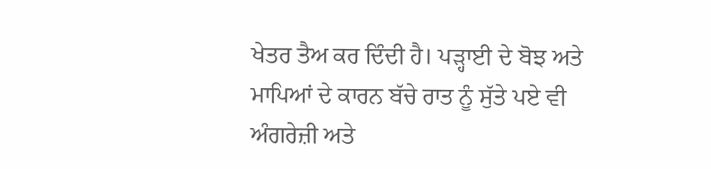ਖੇਤਰ ਤੈਅ ਕਰ ਦਿੰਦੀ ਹੈ। ਪੜ੍ਹਾਈ ਦੇ ਬੋਝ ਅਤੇ ਮਾਪਿਆਂ ਦੇ ਕਾਰਨ ਬੱਚੇ ਰਾਤ ਨੂੰ ਸੁੱਤੇ ਪਏ ਵੀ ਅੰਗਰੇਜ਼ੀ ਅਤੇ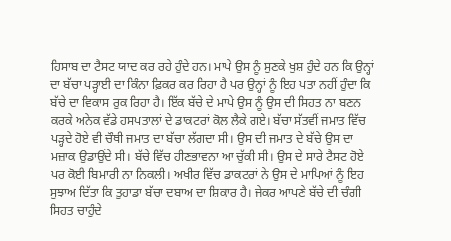ਹਿਸਾਬ ਦਾ ਟੈਸਟ ਯਾਦ ਕਰ ਰਹੇ ਹੁੰਦੇ ਹਨ। ਮਾਪੇ ਉਸ ਨੂੰ ਸੁਣਕੇ ਖੁਸ਼ ਹੁੰਦੇ ਹਨ ਕਿ ਉਨ੍ਹਾਂ ਦਾ ਬੱਚਾ ਪੜ੍ਹਾਈ ਦਾ ਕਿੰਨਾ ਫ਼ਿਕਰ ਕਰ ਰਿਹਾ ਹੈ ਪਰ ਉਨ੍ਹਾਂ ਨੂੰ ਇਹ ਪਤਾ ਨਹੀਂ ਹੁੰਦਾ ਕਿ ਬੱਚੇ ਦਾ ਵਿਕਾਸ ਰੁਕ ਰਿਹਾ ਹੈ। ਇੱਕ ਬੱਚੇ ਦੇ ਮਾਪੇ ਉਸ ਨੂੰ ਉਸ ਦੀ ਸਿਹਤ ਨਾ ਬਣਨ ਕਰਕੇ ਅਨੇਕ ਵੱਡੇ ਹਸਪਤਾਲਾਂ ਦੇ ਡਾਕਟਰਾਂ ਕੋਲ ਲੈਕੇ ਗਏ। ਬੱਚਾ ਸੱਤਵੀਂ ਜਮਾਤ ਵਿੱਚ ਪੜ੍ਹਦੇ ਹੋਏ ਵੀ ਚੌਥੀ ਜਮਾਤ ਦਾ ਬੱਚਾ ਲੱਗਦਾ ਸੀ। ਉਸ ਦੀ ਜਮਾਤ ਦੇ ਬੱਚੇ ਉਸ ਦਾ ਮਜ਼ਾਕ ਉਡਾਉਂਦੇ ਸੀ। ਬੱਚੇ ਵਿੱਚ ਹੀਣਭਾਵਨਾ ਆ ਚੁੱਕੀ ਸੀ। ਉਸ ਦੇ ਸਾਰੇ ਟੈਸਟ ਹੋਏ ਪਰ ਕੋਈ ਬਿਮਾਰੀ ਨਾ ਨਿਕਲੀ। ਅਖੀਰ ਵਿੱਚ ਡਾਕਟਰਾਂ ਨੇ ਉਸ ਦੇ ਮਾਪਿਆਂ ਨੂੰ ਇਹ ਸੁਝਾਅ ਦਿੱਤਾ ਕਿ ਤੁਹਾਡਾ ਬੱਚਾ ਦਬਾਅ ਦਾ ਸ਼ਿਕਾਰ ਹੈ। ਜੇਕਰ ਆਪਣੇ ਬੱਚੇ ਦੀ ਚੰਗੀ ਸਿਹਤ ਚਾਹੁੰਦੇ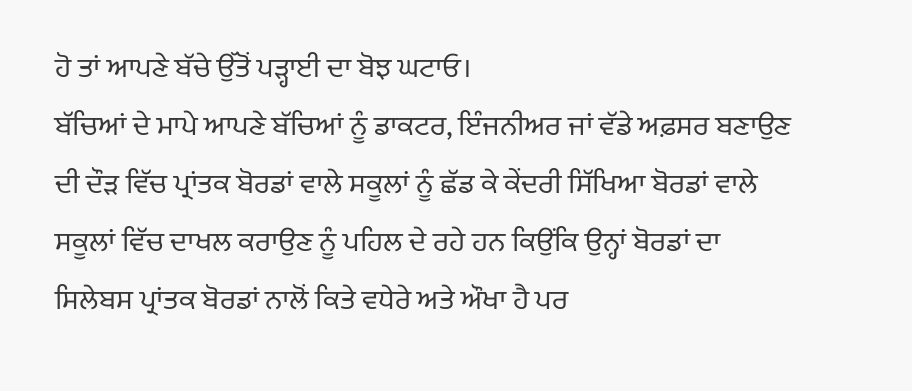ਹੋ ਤਾਂ ਆਪਣੇ ਬੱਚੇ ਉੱਤੋਂ ਪੜ੍ਹਾਈ ਦਾ ਬੋਝ ਘਟਾਓ।
ਬੱਚਿਆਂ ਦੇ ਮਾਪੇ ਆਪਣੇ ਬੱਚਿਆਂ ਨੂੰ ਡਾਕਟਰ, ਇੰਜਨੀਅਰ ਜਾਂ ਵੱਡੇ ਅਫ਼ਸਰ ਬਣਾਉਣ ਦੀ ਦੌੜ ਵਿੱਚ ਪ੍ਰਾਂਤਕ ਬੋਰਡਾਂ ਵਾਲੇ ਸਕੂਲਾਂ ਨੂੰ ਛੱਡ ਕੇ ਕੇਂਦਰੀ ਸਿੱਖਿਆ ਬੋਰਡਾਂ ਵਾਲੇ ਸਕੂਲਾਂ ਵਿੱਚ ਦਾਖਲ ਕਰਾਉਣ ਨੂੰ ਪਹਿਲ ਦੇ ਰਹੇ ਹਨ ਕਿਉਂਕਿ ਉਨ੍ਹਾਂ ਬੋਰਡਾਂ ਦਾ ਸਿਲੇਬਸ ਪ੍ਰਾਂਤਕ ਬੋਰਡਾਂ ਨਾਲੋਂ ਕਿਤੇ ਵਧੇਰੇ ਅਤੇ ਔਖਾ ਹੈ ਪਰ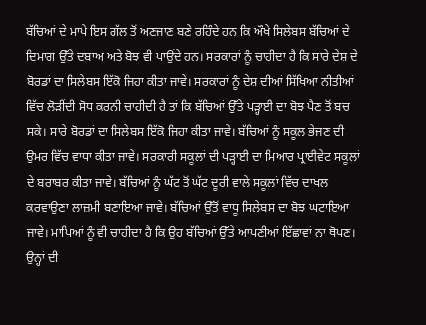ਬੱਚਿਆਂ ਦੇ ਮਾਪੇ ਇਸ ਗੱਲ ਤੋਂ ਅਣਜਾਣ ਬਣੇ ਰਹਿੰਦੇ ਹਨ ਕਿ ਔਖੇ ਸਿਲੇਬਸ ਬੱਚਿਆਂ ਦੇ ਦਿਮਾਗ ਉੱਤੇ ਦਬਾਅ ਅਤੇ ਬੋਝ ਵੀ ਪਾਉਂਦੇ ਹਨ। ਸਰਕਾਰਾਂ ਨੂੰ ਚਾਹੀਦਾ ਹੈ ਕਿ ਸਾਰੇ ਦੇਸ਼ ਦੇ ਬੋਰਡਾਂ ਦਾ ਸਿਲੇਬਸ ਇੱਕੋ ਜਿਹਾ ਕੀਤਾ ਜਾਵੇ। ਸਰਕਾਰਾਂ ਨੂੰ ਦੇਸ਼ ਦੀਆਂ ਸਿੱਖਿਆ ਨੀਤੀਆਂ ਵਿੱਚ ਲੋੜੀਂਦੀ ਸੋਧ ਕਰਨੀ ਚਾਹੀਦੀ ਹੈ ਤਾਂ ਕਿ ਬੱਚਿਆਂ ਉੱਤੇ ਪੜ੍ਹਾਈ ਦਾ ਬੋਝ ਪੈਣ ਤੋਂ ਬਚ ਸਕੇ। ਸਾਰੇ ਬੋਰਡਾਂ ਦਾ ਸਿਲੇਬਸ ਇੱਕੋ ਜਿਹਾ ਕੀਤਾ ਜਾਵੇ। ਬੱਚਿਆਂ ਨੂੰ ਸਕੂਲ ਭੇਜਣ ਦੀ ਉਮਰ ਵਿੱਚ ਵਾਧਾ ਕੀਤਾ ਜਾਵੇ। ਸਰਕਾਰੀ ਸਕੂਲਾਂ ਦੀ ਪੜ੍ਹਾਈ ਦਾ ਮਿਆਰ ਪ੍ਰਾਈਵੇਟ ਸਕੂਲਾਂ ਦੇ ਬਰਾਬਰ ਕੀਤਾ ਜਾਵੇ। ਬੱਚਿਆਂ ਨੂੰ ਘੱਟ ਤੋਂ ਘੱਟ ਦੂਰੀ ਵਾਲੇ ਸਕੂਲਾਂ ਵਿੱਚ ਦਾਖਲ ਕਰਵਾਉਣਾ ਲਾਜ਼ਮੀ ਬਣਾਇਆ ਜਾਵੇ। ਬੱਚਿਆਂ ਉੱਤੋਂ ਵਾਧੂ ਸਿਲੇਬਸ ਦਾ ਬੋਝ ਘਟਾਇਆ ਜਾਵੇ। ਮਾਪਿਆਂ ਨੂੰ ਵੀ ਚਾਹੀਦਾ ਹੈ ਕਿ ਉਹ ਬੱਚਿਆਂ ਉੱਤੇ ਆਪਣੀਆਂ ਇੱਛਾਵਾਂ ਨਾ ਥੋਪਣ। ਉਨ੍ਹਾਂ ਦੀ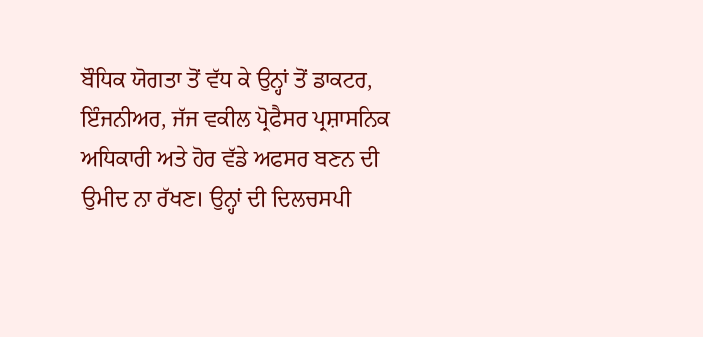ਬੌਧਿਕ ਯੋਗਤਾ ਤੋਂ ਵੱਧ ਕੇ ਉਨ੍ਹਾਂ ਤੋਂ ਡਾਕਟਰ, ਇੰਜਨੀਅਰ, ਜੱਜ ਵਕੀਲ ਪ੍ਰੋਫੈਸਰ ਪ੍ਰਸ਼ਾਸਨਿਕ ਅਧਿਕਾਰੀ ਅਤੇ ਹੋਰ ਵੱਡੇ ਅਫਸਰ ਬਣਨ ਦੀ ਉਮੀਦ ਨਾ ਰੱਖਣ। ਉਨ੍ਹਾਂ ਦੀ ਦਿਲਚਸਪੀ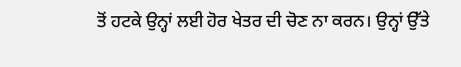ਤੋਂ ਹਟਕੇ ਉਨ੍ਹਾਂ ਲਈ ਹੋਰ ਖੇਤਰ ਦੀ ਚੋਣ ਨਾ ਕਰਨ। ਉਨ੍ਹਾਂ ਉੱਤੇ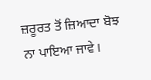ਜ਼ਰੂਰਤ ਤੋਂ ਜ਼ਿਆਦਾ ਬੋਝ ਨਾ ਪਾਇਆ ਜਾਵੇ।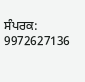ਸੰਪਰਕ: 9972627136